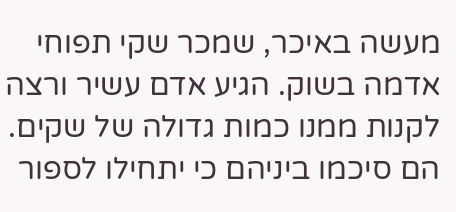מעשה באיכר, שמכר שקי תפוחי אדמה בשוק. הגיע אדם עשיר ורצה לקנות ממנו כמות גדולה של שקים. הם סיכמו ביניהם כי יתחילו לספור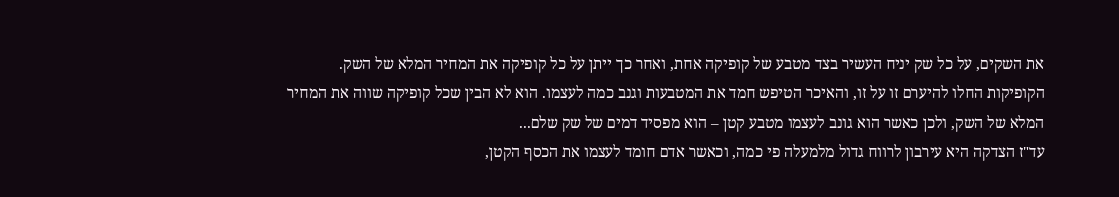את השקים, על כל שק יניח העשיר בצד מטבע של קופיקה אחת, ואחר כך ייתן על כל קופיקה את המחיר המלא של השק.
הקופיקות החלו להיערם זו על זו, והאיכר הטיפש חמד את המטבעות וגנב כמה לעצמו. הוא לא הבין שכל קופיקה שווה את המחיר המלא של השק, ולכן כאשר הוא גונב לעצמו מטבע קטן – הוא מפסיד דמים של שק שלם...
עד"ז הצדקה היא עירבון לרווח גדול מלמעלה פי כמה, וכאשר אדם חומד לעצמו את הכסף הקטן,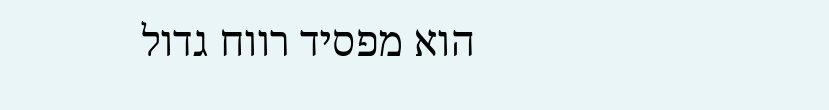הוא מפסיד רווח גדול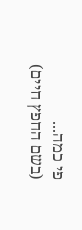פי כמה...
(בשם החפץ חיים)